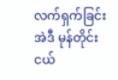လက်ရှက်ခြင်း
အဲဒီ မုန်တိုင်းငယ်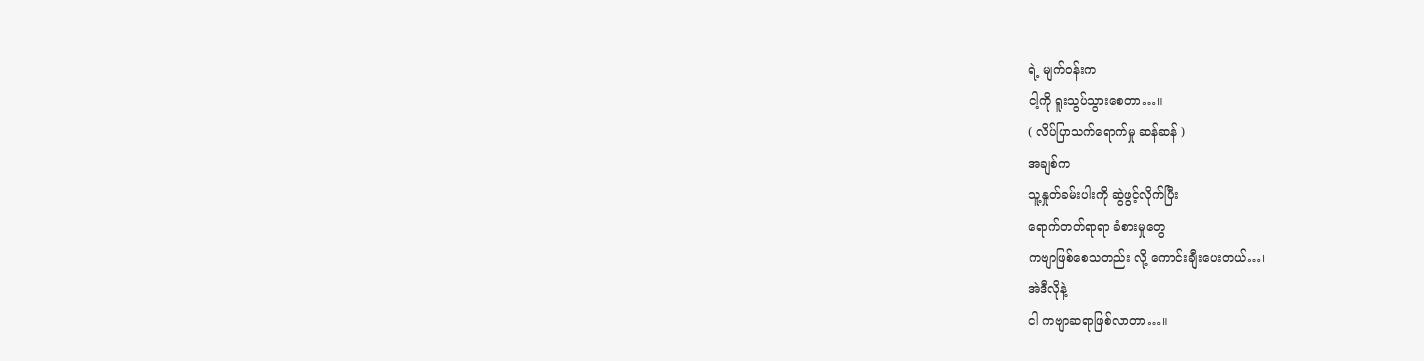ရဲ့ မျက်ဝန်းက
ငါ့ကို ရူးသွပ်သွားစေတာ…။
( လိပ်ပြာသက်ရောက်မှု ဆန်ဆန် )
အချစ်က
သူ့နှုတ်ခမ်းပါးကို ဆွဲဖွင့်လိုက်ပြီး
ရောက်တတ်ရာရာ ခံစားမှုတွေ
ကဗျာဖြစ်စေသတည်း လို့ ကောင်းချီးပေးတယ်…၊
အဲဒီလိုနဲ့
ငါ ကဗျာဆရာဖြစ်လာတာ…။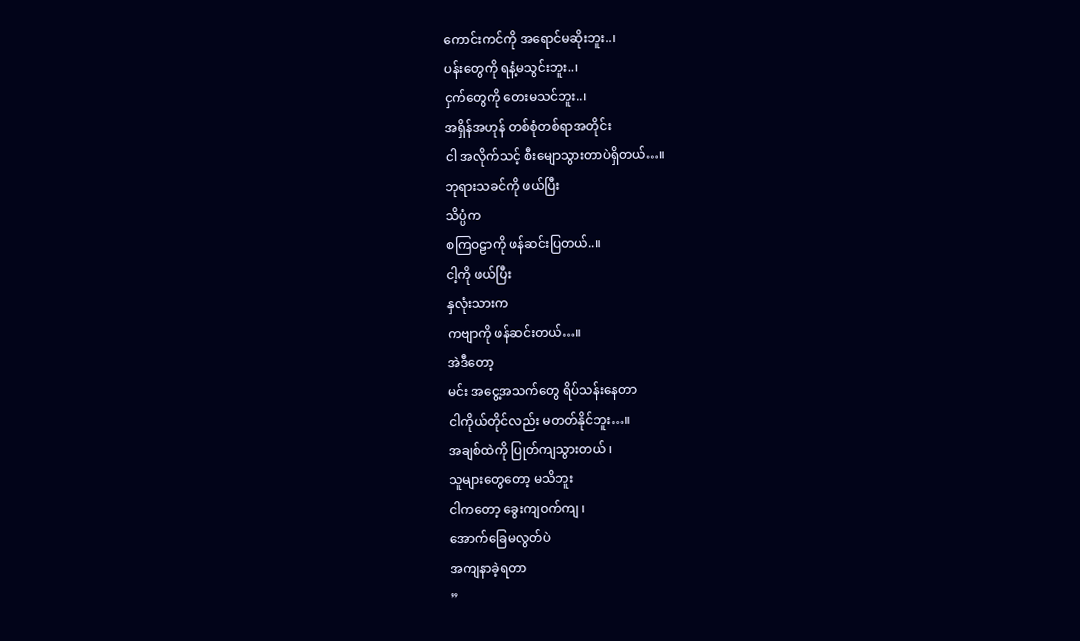ကောင်းကင်ကို အရောင်မဆိုးဘူး..၊
ပန်းတွေကို ရနံ့မသွင်းဘူး..၊
ငှက်တွေကို တေးမသင်ဘူး..၊
အရှိန်အဟုန် တစ်စုံတစ်ရာအတိုင်း
ငါ အလိုက်သင့် စီးမျောသွားတာပဲရှိတယ်…။
ဘုရားသခင်ကို ဖယ်ပြီး
သိပ္ပံက
စကြဝဠာကို ဖန်ဆင်းပြတယ်..။
ငါ့ကို ဖယ်ပြီး
နှလုံးသားက
ကဗျာကို ဖန်ဆင်းတယ်…။
အဲဒီတော့
မင်း အငွေ့အသက်တွေ ရိပ်သန်းနေတာ
ငါကိုယ်တိုင်လည်း မတတ်နိုင်ဘူး…။
အချစ်ထဲကို ပြုတ်ကျသွားတယ် ၊
သူများတွေတော့ မသိဘူး
ငါကတော့ ခွေးကျဝက်ကျ ၊
အောက်ခြေမလွတ်ပဲ
အကျနာခဲ့ရတာ
”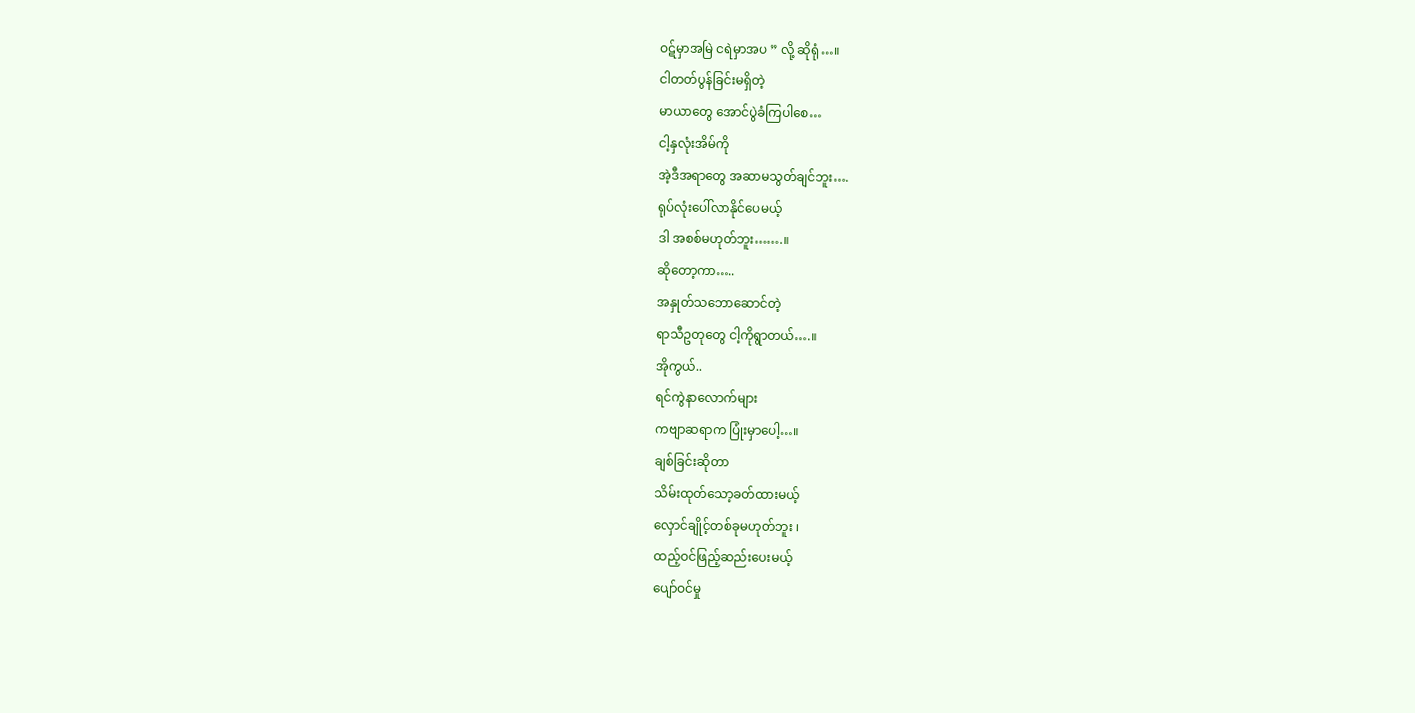ဝဋ်မှာအမြဲ ငရဲမှာအပ ” လို့ ဆိုရုံ…။
ငါတတ်ပွန်ခြင်းမရှိတဲ့
မာယာတွေ အောင်ပွဲခံကြပါစေ…
ငါ့နှလုံးအိမ်ကို
အဲ့ဒီအရာတွေ အဆာမသွတ်ချင်ဘူး….
ရုပ်လုံးပေါ်လာနိုင်ပေမယ့်
ဒါ အစစ်မဟုတ်ဘူး…….။
ဆိုတော့ကာ…..
အနှုတ်သဘောဆောင်တဲ့
ရာသီဥတုတွေ ငါ့ကိုရွာတယ်….။
အိုကွယ်..
ရင်ကွဲနာလောက်များ
ကဗျာဆရာက ပြုံးမှာပေါ့…။
ချစ်ခြင်းဆိုတာ
သိမ်းထုတ်သော့ခတ်ထားမယ့်
လှောင်ချိုင့်တစ်ခုမဟုတ်ဘူး ၊
ထည့်ဝင်ဖြည့်ဆည်းပေးမယ့်
ပျော်ဝင်မှု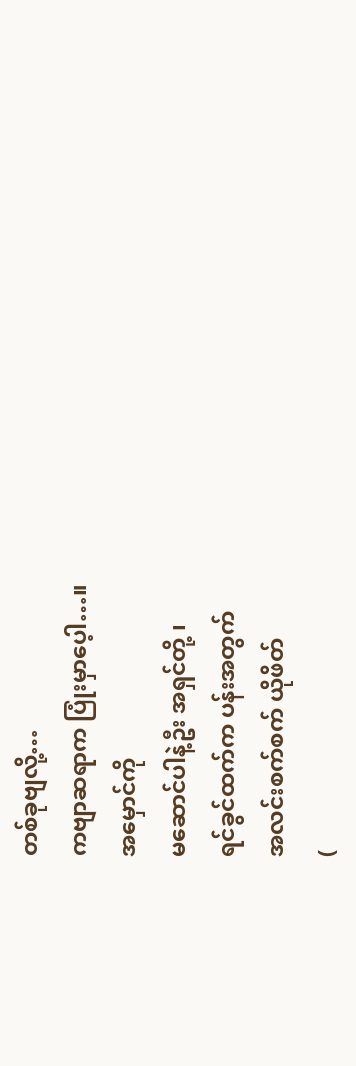တစ်ခုဗျလို့…
ကဗျာဆရာက ပြုံးမှာပေ့ါ…။
အမှောင်ကို
မဆောင်ပါနဲ့ဦး အရှင်တို့ ၊
ရင်ခွင်ထက်က ပန်းအတွက်
အလင်းစက်စက် ယိုဖိတ်
(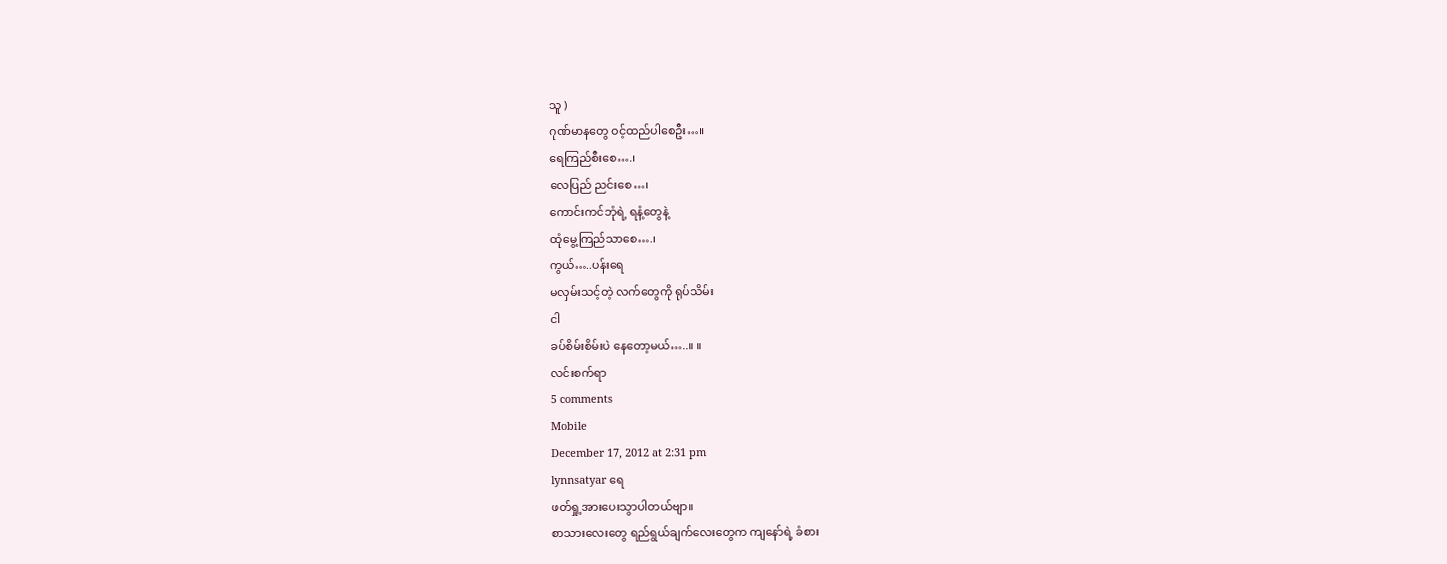သူ )
ဂုဏ်မာနတွေ ဝင့်ထည်ပါစေဦး…။
ရေကြည်စီးစေ….၊
လေပြည် ညင်းစေ…၊
ကောင်းကင်ဘုံရဲ့ ရနံ့တွေနဲ့
ထုံမွေ့ကြည်သာစေ….၊
ကွယ်…..ပန်းရေ
မလှမ်းသင့်တဲ့ လက်တွေကို ရုပ်သိမ်း
ငါ
ခပ်စိမ်းစိမ်းပဲ နေတော့မယ်…..။ ။
လင်းစက်ရာ
5 comments
Mobile
December 17, 2012 at 2:31 pm
lynnsatyar ရေ
ဖတ်ရှု့အားပေးသွာပါတယ်ဗျာ။
စာသားလေးတွေ ရည်ရွယ်ချက်လေးတွေက ကျနော်ရဲ့ ခံစား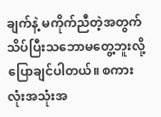ချက်နဲ့ မကိုက်ညီတဲ့အတွက်
သိပ်ပြီးသဘောမတွေ့ဘူးလို့ပြောချင်ပါတယ်။ စကားလုံးအသုံးအ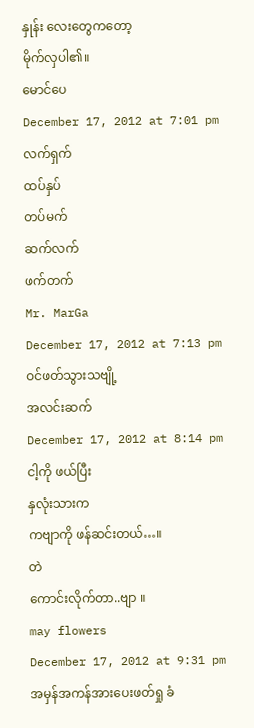နှုန်း လေးတွေကတော့
မိုက်လှပါ၏။
မောင်ပေ
December 17, 2012 at 7:01 pm
လက်ရှက်
ထပ်နှပ်
တပ်မက်
ဆက်လက်
ဖက်တက်
Mr. MarGa
December 17, 2012 at 7:13 pm
ဝင်ဖတ်သွားသဗျို့
အလင်းဆက်
December 17, 2012 at 8:14 pm
ငါ့ကို ဖယ်ပြီး
နှလုံးသားက
ကဗျာကို ဖန်ဆင်းတယ်…။
တဲ
ကောင်းလိုက်တာ..ဗျာ ။
may flowers
December 17, 2012 at 9:31 pm
အမှန်အကန်အားပေးဖတ်ရှု ခံ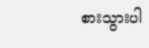စားသွားပါ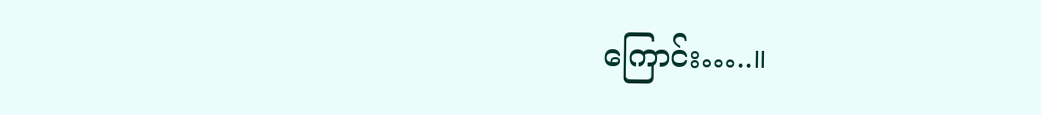ကြောင်း…..။